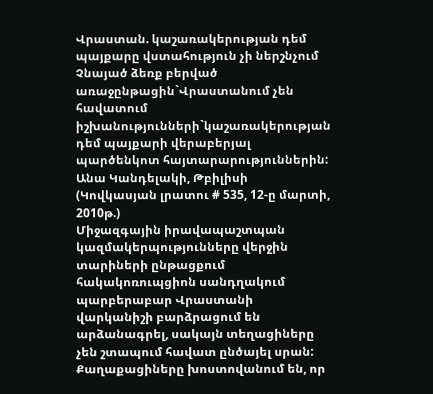Վրաստան. կաշառակերության դեմ պայքարը վստահություն չի ներշնչում
Չնայած ձեռք բերված առաջընթացին`Վրաստանում չեն հավատում իշխանությունների`կաշառակերության դեմ պայքարի վերաբերյալ պարծենկոտ հայտարարություններին:
Անա Կանդելակի, Թբիլիսի (Կովկասյան լրատու # 535, 12-ը մարտի, 2010թ.)
Միջազգային իրավապաշտպան կազմակերպությունները վերջին տարիների ընթացքում հակակոռուպցիոն սանդղակում պարբերաբար Վրաստանի վարկանիշի բարձրացում են արձանագրել, սակայն տեղացիները չեն շտապում հավատ ընծայել սրան:
Քաղաքացիները խոստովանում են, որ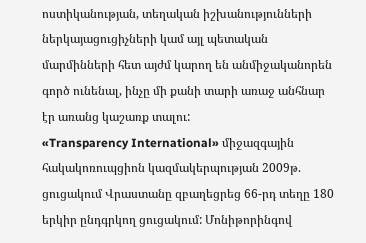ոստիկանության, տեղական իշխանությունների ներկայացուցիչների կամ այլ պետական մարմինների հետ այժմ կարող են անմիջականորեն գործ ունենալ, ինչը մի քանի տարի առաջ անհնար էր առանց կաշառք տալու:
«Transparency International» միջազգային հակակոռուպցիոն կազմակերպության 2009թ. ցուցակում Վրաստանը զբաղեցրեց 66-րդ տեղը 180 երկիր ընդգրկող ցուցակում: Մոնիթորինգով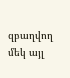զբաղվող մեկ այլ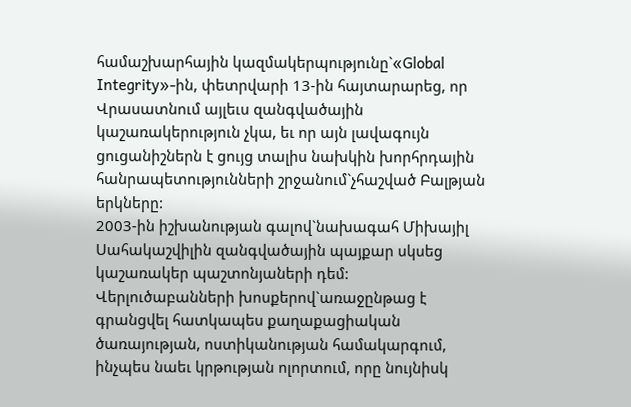համաշխարհային կազմակերպությունը`«Global Integrity»-ին, փետրվարի 13-ին հայտարարեց, որ Վրասատնում այլեւս զանգվածային կաշառակերություն չկա, եւ որ այն լավագույն ցուցանիշներն է ցույց տալիս նախկին խորհրդային հանրապետությունների շրջանում`չհաշված Բալթյան երկները:
2003-ին իշխանության գալով`նախագահ Միխայիլ Սահակաշվիլին զանգվածային պայքար սկսեց կաշառակեր պաշտոնյաների դեմ: Վերլուծաբանների խոսքերով`առաջընթաց է գրանցվել հատկապես քաղաքացիական ծառայության, ոստիկանության համակարգում, ինչպես նաեւ կրթության ոլորտում, որը նույնիսկ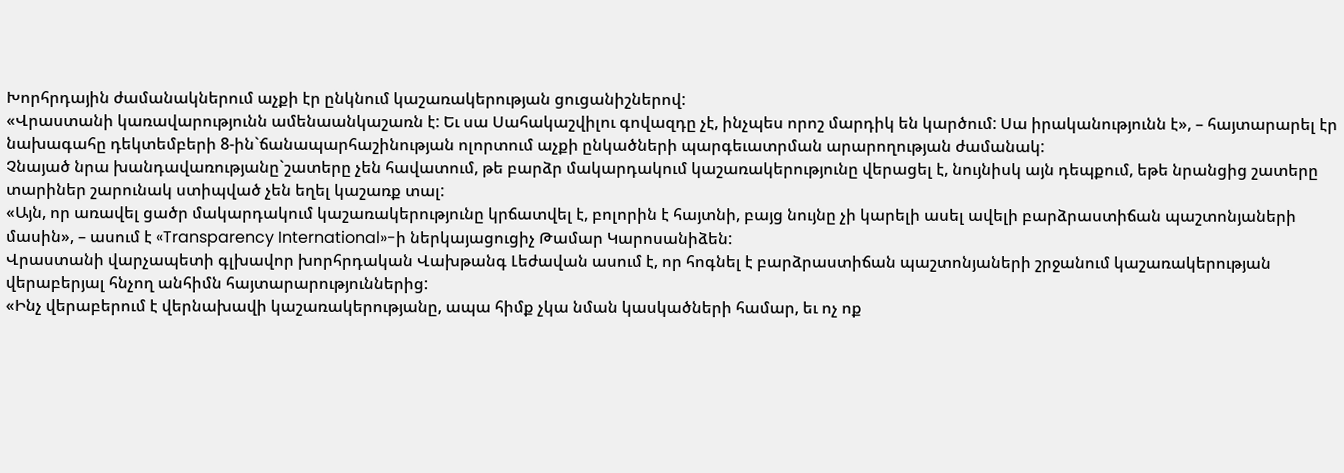Խորհրդային ժամանակներում աչքի էր ընկնում կաշառակերության ցուցանիշներով:
«Վրաստանի կառավարությունն ամենաանկաշառն է: Եւ սա Սահակաշվիլու գովազդը չէ, ինչպես որոշ մարդիկ են կարծում: Սա իրականությունն է», – հայտարարել էր նախագահը դեկտեմբերի 8-ին`ճանապարհաշինության ոլորտում աչքի ընկածների պարգեւատրման արարողության ժամանակ:
Չնայած նրա խանդավառությանը`շատերը չեն հավատում, թե բարձր մակարդակում կաշառակերությունը վերացել է, նույնիսկ այն դեպքում, եթե նրանցից շատերը տարիներ շարունակ ստիպված չեն եղել կաշառք տալ:
«Այն, որ առավել ցածր մակարդակում կաշառակերությունը կրճատվել է, բոլորին է հայտնի, բայց նույնը չի կարելի ասել ավելի բարձրաստիճան պաշտոնյաների մասին», – ասում է «Transparency International»-ի ներկայացուցիչ Թամար Կարոսանիձեն:
Վրաստանի վարչապետի գլխավոր խորհրդական Վախթանգ Լեժավան ասում է, որ հոգնել է բարձրաստիճան պաշտոնյաների շրջանում կաշառակերության վերաբերյալ հնչող անհիմն հայտարարություններից:
«Ինչ վերաբերում է վերնախավի կաշառակերությանը, ապա հիմք չկա նման կասկածների համար, եւ ոչ ոք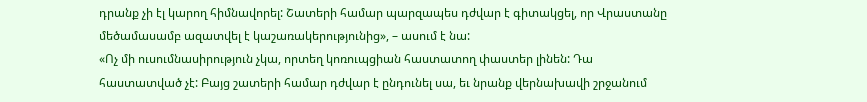դրանք չի էլ կարող հիմնավորել: Շատերի համար պարզապես դժվար է գիտակցել, որ Վրաստանը մեծամասամբ ազատվել է կաշառակերությունից», – ասում է նա:
«Ոչ մի ուսումնասիրություն չկա, որտեղ կոռուպցիան հաստատող փաստեր լինեն: Դա հաստատված չէ: Բայց շատերի համար դժվար է ընդունել սա, եւ նրանք վերնախավի շրջանում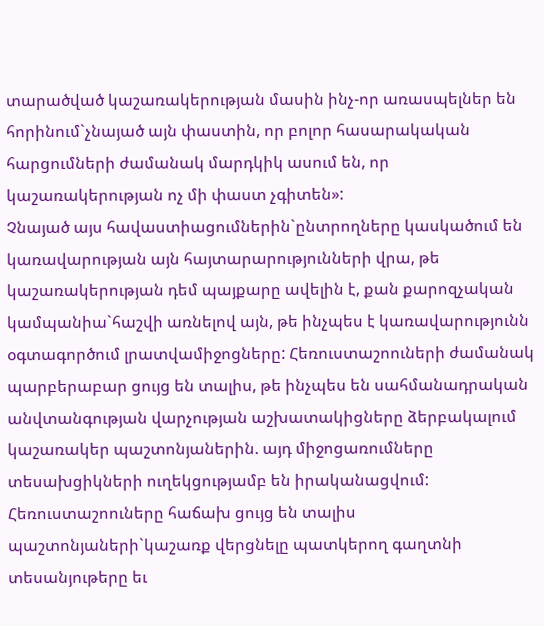տարածված կաշառակերության մասին ինչ-որ առասպելներ են հորինում`չնայած այն փաստին, որ բոլոր հասարակական հարցումների ժամանակ մարդկիկ ասում են, որ կաշառակերության ոչ մի փաստ չգիտեն»:
Չնայած այս հավաստիացումներին`ընտրողները կասկածում են կառավարության այն հայտարարությունների վրա, թե կաշառակերության դեմ պայքարը ավելին է, քան քարոզչական կամպանիա`հաշվի առնելով այն, թե ինչպես է կառավարությունն օգտագործում լրատվամիջոցները: Հեռուստաշոուների ժամանակ պարբերաբար ցույց են տալիս, թե ինչպես են սահմանադրական անվտանգության վարչության աշխատակիցները ձերբակալում կաշառակեր պաշտոնյաներին. այդ միջոցառումները տեսախցիկների ուղեկցությամբ են իրականացվում:
Հեռուստաշոուները հաճախ ցույց են տալիս պաշտոնյաների`կաշառք վերցնելը պատկերող գաղտնի տեսանյութերը եւ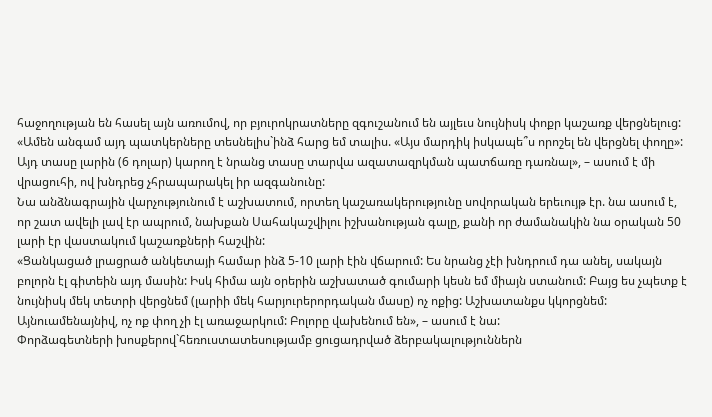հաջողության են հասել այն առումով, որ բյուրոկրատները զգուշանում են այլեւս նույնիսկ փոքր կաշառք վերցնելուց:
«Ամեն անգամ այդ պատկերները տեսնելիս`ինձ հարց եմ տալիս. «Այս մարդիկ իսկապե՞ս որոշել են վերցնել փողը»: Այդ տասը լարին (6 դոլար) կարող է նրանց տասը տարվա ազատազրկման պատճառը դառնալ», – ասում է մի վրացուհի, ով խնդրեց չհրապարակել իր ազգանունը:
Նա անձնագրային վարչությունում է աշխատում, որտեղ կաշառակերությունը սովորական երեւույթ էր. նա ասում է, որ շատ ավելի լավ էր ապրում, նախքան Սահակաշվիլու իշխանության գալը, քանի որ ժամանակին նա օրական 50 լարի էր վաստակում կաշառքների հաշվին:
«Ցանկացած լրացրած անկետայի համար ինձ 5-10 լարի էին վճարում: Ես նրանց չէի խնդրում դա անել, սակայն բոլորն էլ գիտեին այդ մասին: Իսկ հիմա այն օրերին աշխատած գումարի կեսն եմ միայն ստանում: Բայց ես չպետք է նույնիսկ մեկ տետրի վերցնեմ (լարիի մեկ հարյուրերորդական մասը) ոչ ոքից: Աշխատանքս կկորցնեմ: Այնուամենայնիվ, ոչ ոք փող չի էլ առաջարկում: Բոլորը վախենում են», – ասում է նա:
Փորձագետների խոսքերով`հեռուստատեսությամբ ցուցադրված ձերբակալություններն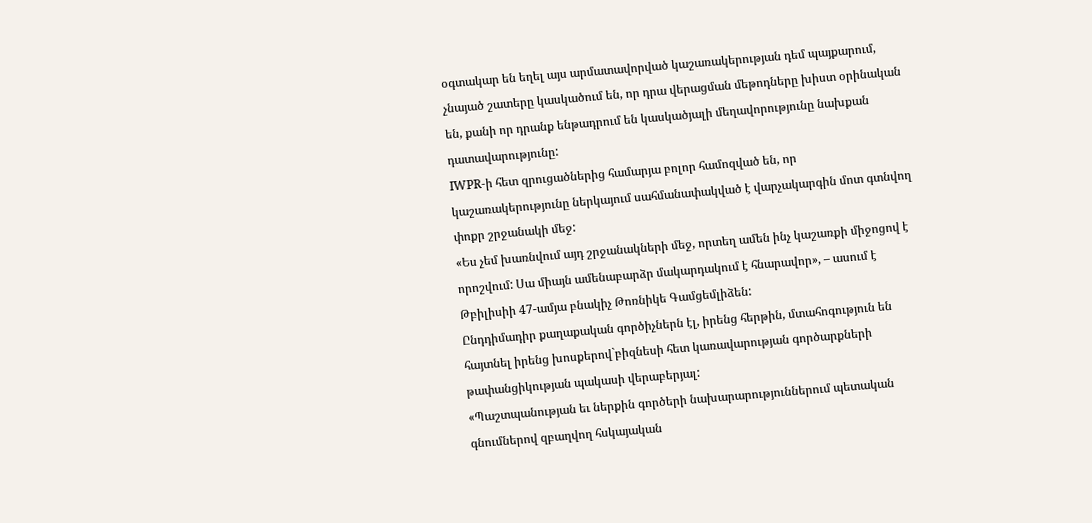օգտակար են եղել այս արմատավորված կաշառակերության դեմ պայքարում, չնայած շատերը կասկածում են, որ դրա վերացման մեթոդները խիստ օրինական են, քանի որ դրանք ենթադրում են կասկածյալի մեղավորությունը նախքան դատավարությունը:
IWPR-ի հետ զրուցածներից համարյա բոլոր համոզված են, որ կաշառակերությունը ներկայում սահմանափակված է վարչակարգին մոտ գտնվող փոքր շրջանակի մեջ:
«Ես չեմ խառնվում այդ շրջանակների մեջ, որտեղ ամեն ինչ կաշառքի միջոցով է որոշվում: Սա միայն ամենաբարձր մակարդակում է հնարավոր», – ասում է Թբիլիսիի 47-ամյա բնակիչ Թոռնիկե Գամցեմլիձեն:
Ընդդիմադիր քաղաքական գործիչներն էլ, իրենց հերթին, մտահոգություն են հայտնել իրենց խոսքերով`բիզնեսի հետ կառավարության գործարքների թափանցիկության պակասի վերաբերյալ:
«Պաշտպանության եւ ներքին գործերի նախարարություններում պետական գնումներով զբաղվող հսկայական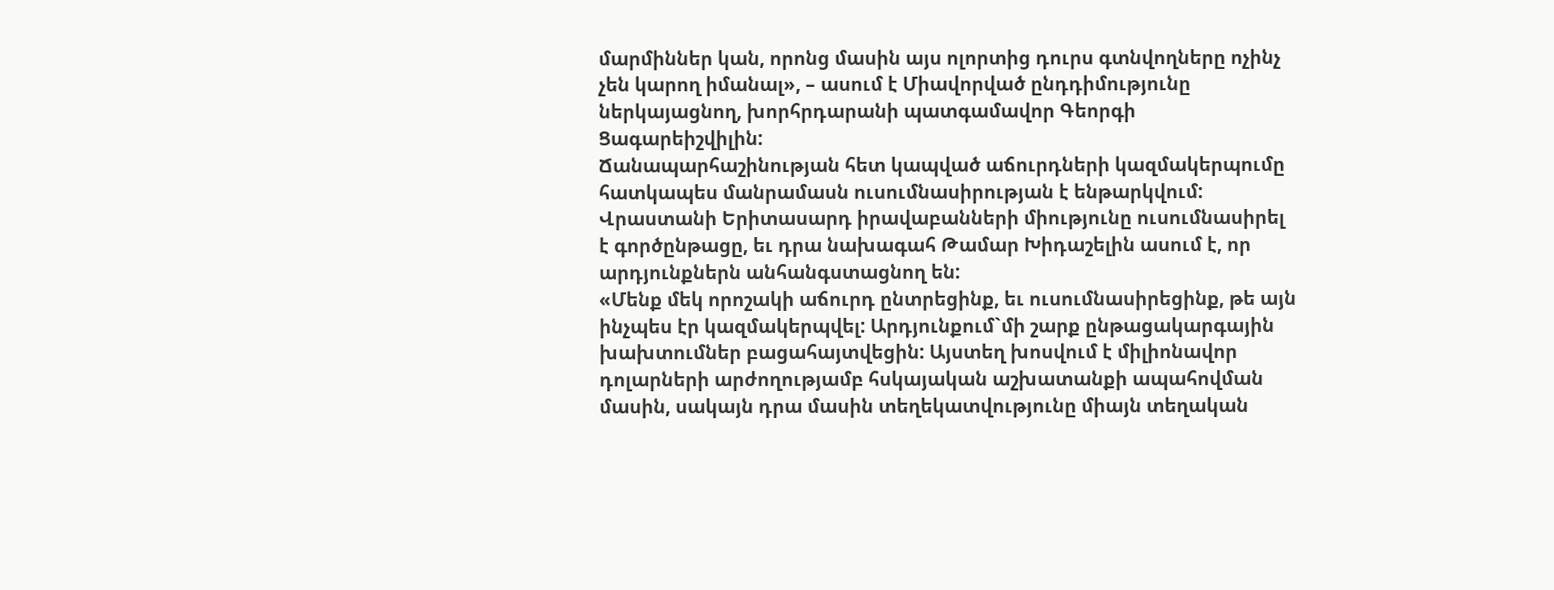մարմիններ կան, որոնց մասին այս ոլորտից դուրս գտնվողները ոչինչ չեն կարող իմանալ», – ասում է Միավորված ընդդիմությունը ներկայացնող, խորհրդարանի պատգամավոր Գեորգի Ցագարեիշվիլին:
Ճանապարհաշինության հետ կապված աճուրդների կազմակերպումը հատկապես մանրամասն ուսումնասիրության է ենթարկվում: Վրաստանի Երիտասարդ իրավաբանների միությունը ուսումնասիրել է գործընթացը, եւ դրա նախագահ Թամար Խիդաշելին ասում է, որ արդյունքներն անհանգստացնող են:
«Մենք մեկ որոշակի աճուրդ ընտրեցինք, եւ ուսումնասիրեցինք, թե այն ինչպես էր կազմակերպվել: Արդյունքում`մի շարք ընթացակարգային խախտումներ բացահայտվեցին: Այստեղ խոսվում է միլիոնավոր դոլարների արժողությամբ հսկայական աշխատանքի ապահովման մասին, սակայն դրա մասին տեղեկատվությունը միայն տեղական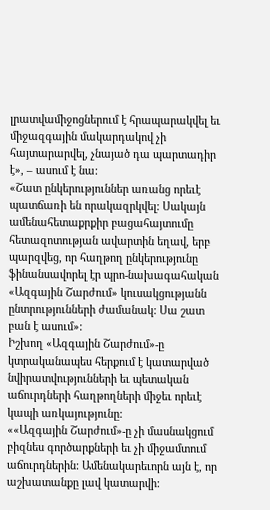լրատվամիջոցներում է հրապարակվել եւ միջազգային մակարդակով չի հայտարարվել, չնայած դա պարտադիր է», – ասում է նա:
«Շատ ընկերություններ առանց որեւէ պատճառի են որակազրկվել: Սակայն ամենահետաքրքիր բացահայտումը հետազոտության ավարտին եղավ, երբ պարզվեց, որ հաղթող ընկերությունը ֆինանսավորել էր պրո-նախագահական «Ազգային Շարժում» կուսակցությանն ընտրությունների ժամանակ: Սա շատ բան է ասում»:
Իշխող «Ազգային Շարժում»-ը կտրականապես հերքում է կատարված նվիրատվությունների եւ պետական աճուրդների հաղթողների միջեւ որեւէ կապի առկայությունը:
««Ազգային Շարժում»-ը չի մասնակցում բիզնես գործարքների եւ չի միջամտում աճուրդներին: Ամենակարեւորն այն է, որ աշխատանքը լավ կատարվի: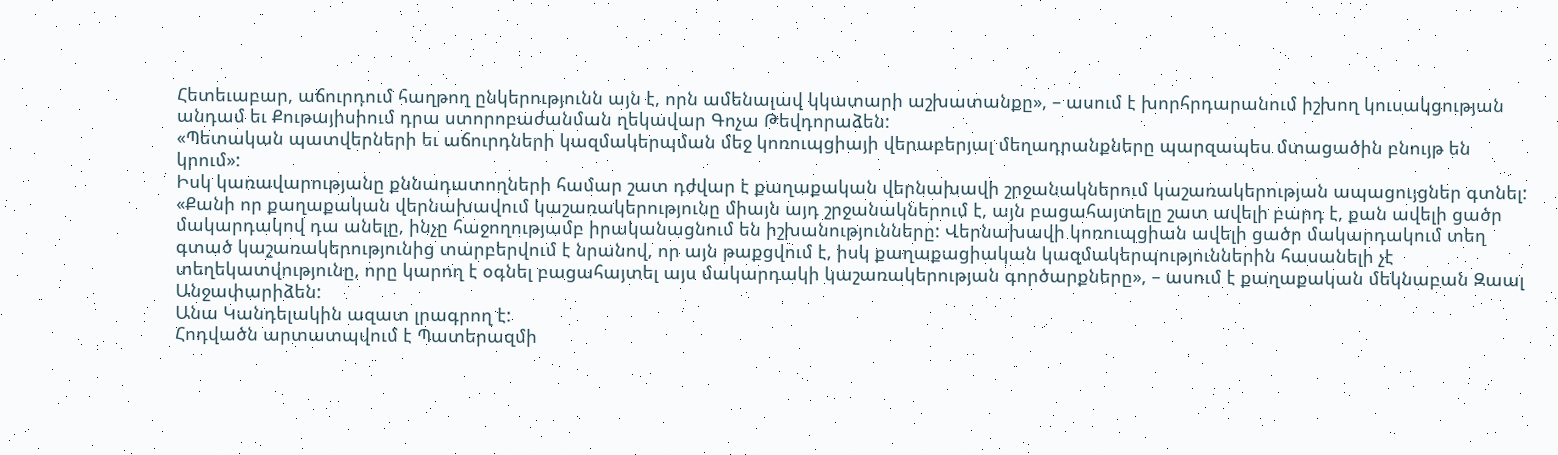Հետեւաբար, աճուրդում հաղթող ընկերությունն այն է, որն ամենալավ կկատարի աշխատանքը», – ասում է խորհրդարանում իշխող կուսակցության անդամ եւ Քութայիսիում դրա ստորոբաժանման ղեկավար Գոչա Թեվդորաձեն:
«Պետական պատվերների եւ աճուրդների կազմակերպման մեջ կոռուպցիայի վերաբերյալ մեղադրանքները պարզապես մտացածին բնույթ են կրում»:
Իսկ կառավարությանը քննադատողների համար շատ դժվար է քաղաքական վերնախավի շրջանակներում կաշառակերության ապացույցներ գտնել:
«Քանի որ քաղաքական վերնախավում կաշառակերությունը միայն այդ շրջանակներում է, այն բացահայտելը շատ ավելի բարդ է, քան ավելի ցածր մակարդակով դա անելը, ինչը հաջողությամբ իրականացնում են իշխանությունները: Վերնախավի կոռուպցիան ավելի ցածր մակարդակում տեղ գտած կաշառակերությունից տարբերվում է նրանով, որ այն թաքցվում է, իսկ քաղաքացիական կազմակերպություններին հասանելի չէ տեղեկատվությունը, որը կարող է օգնել բացահայտել այս մակարդակի կաշառակերության գործարքները», – ասում է քաղաքական մեկնաբան Զաալ Անջափարիձեն:
Անա Կանդելակին ազատ լրագրող է:
Հոդվածն արտատպվում է Պատերազմի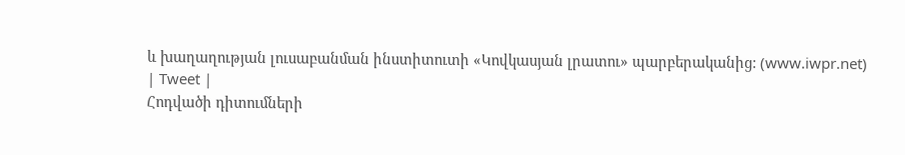և խաղաղության լուսաբանման ինստիտուտի «Կովկասյան լրատու» պարբերականից: (www.iwpr.net)
| Tweet |
Հոդվածի դիտումների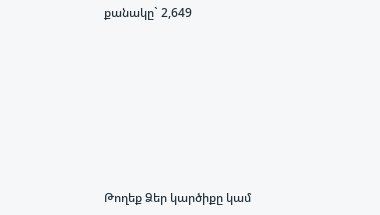քանակը` 2,649









Թողեք Ձեր կարծիքը կամ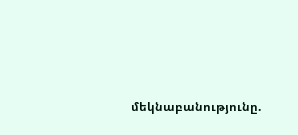մեկնաբանությունը.